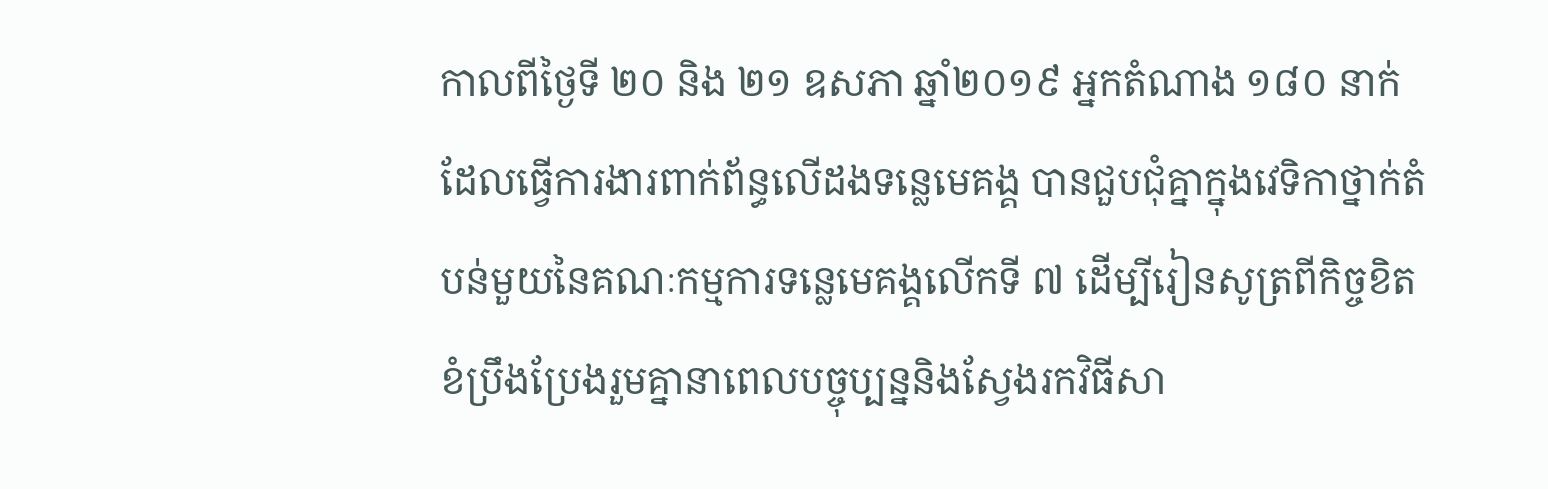កាលពីថ្ងៃទី ២០ និង ២១ ឧសភា ឆ្នាំ២០១៩ អ្នកតំណាង ១៨០ នាក់ដែលធ្វើការងារពាក់ព័ន្ធលើដងទន្លេមេគង្គ បានជួបជុំគ្នាក្នុងវេទិកាថ្នាក់តំបន់មួយនៃគណៈកម្មការទន្លេមេគង្គលើកទី ៧ ដើម្បីរៀនសូត្រពីកិច្ចខិតខំប្រឹងប្រែងរួមគ្នានាពេលបច្ចុប្បន្ននិងស្វែងរកវិធីសា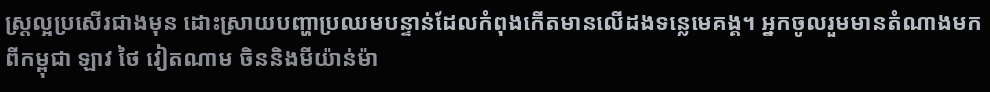ស្រ្តល្អប្រសើរជាងមុន ដោះស្រាយបញ្ហាប្រឈមបន្ទាន់ដែលកំពុងកើតមានលើដងទន្លេមេគង្គ។ អ្នកចូលរួមមានតំណាងមកពីកម្ពុជា ឡាវ ថៃ វៀតណាម ចិននិងមីយ៉ាន់ម៉ា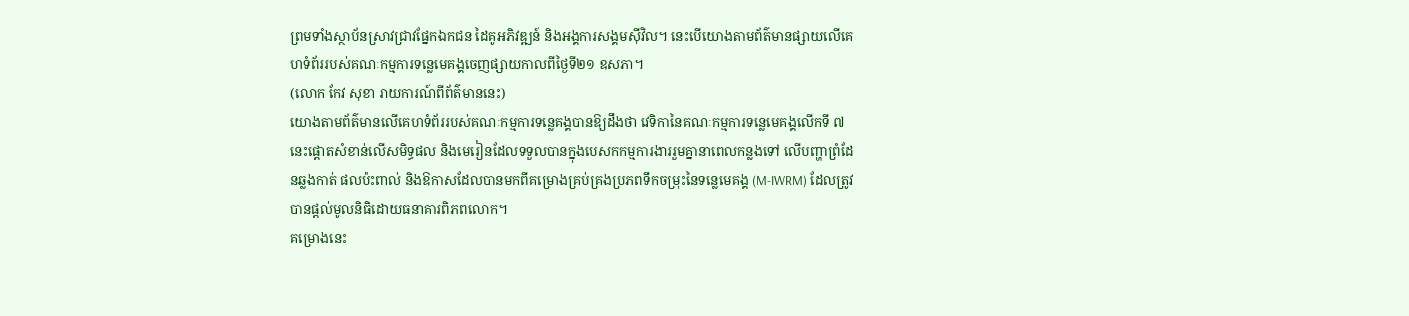ព្រមទាំងស្ថាប័នស្រាវជ្រាវផ្នែកឯកជន ដៃគូអភិវឌ្ឍន៍ និងអង្គការសង្គមស៊ីវិល។ នេះបើយោងតាមព័ត៌មានផ្សាយលើគេហទំព័ររបស់គណៈកម្មការទន្លេមេគង្គចេញផ្សាយកាលពីថ្ងៃទី២១ ឧសភា។
(លោក កែវ សុខា រាយការណ៍ពីព័ត៌មាននេះ)
យោងតាមព័ត៌មានលើគេហទំព័ររបស់គណៈកម្មការទន្លេគង្គបានឱ្យដឹងថា វេទិកានៃគណៈកម្មការទន្លេមេគង្គលើកទី ៧ នេះផ្តោតសំខាន់លើសមិទ្ធផល និងមេរៀនដែលទទួលបានក្នុងបេសកកម្មការងាររួមគ្នានាពេលកន្លងទៅ លើបញ្ហាព្រំដែនឆ្លងកាត់ ផលប៉ះពាល់ និងឱកាសដែលបានមកពីគម្រោងគ្រប់គ្រងប្រភពទឹកចម្រុះនៃទន្លេមេគង្គ (M-IWRM) ដែលត្រូវបានផ្តល់មូលនិធិដោយធនាគារពិភពលោក។
គម្រោងនេះ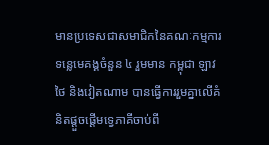មានប្រទេសជាសមាជិកនៃគណៈកម្មការទន្លេមេគង្គចំនួន ៤ រួមមាន កម្ពុជា ឡាវ ថៃ និងវៀតណាម បានធ្វើការរួមគ្នាលើគំនិតផ្តួចផ្តើមទ្វេភាគីចាប់ពី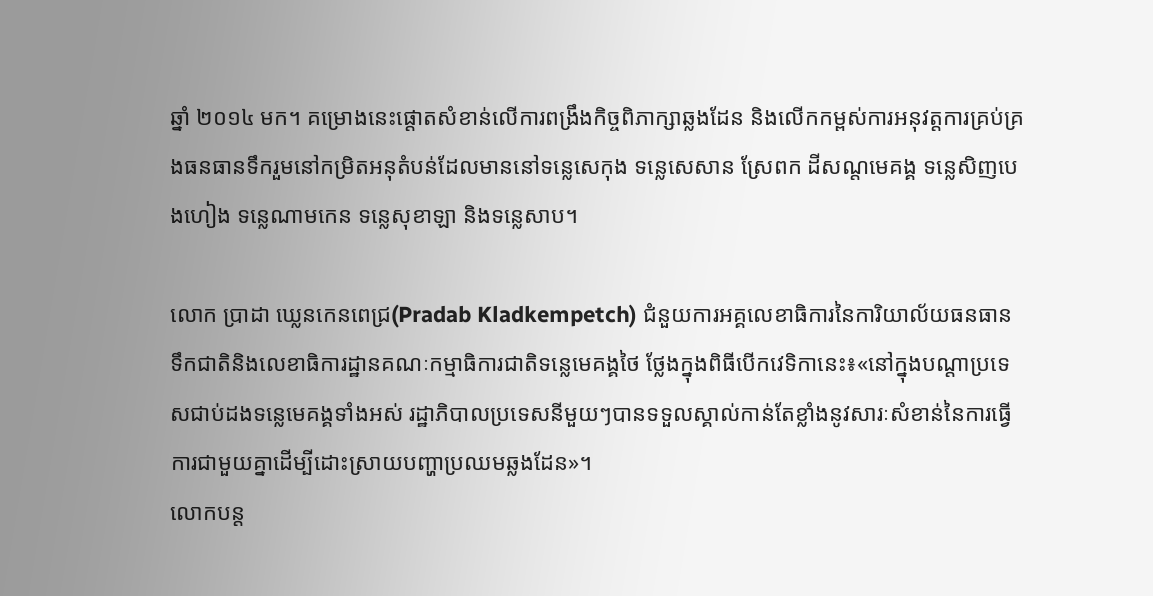ឆ្នាំ ២០១៤ មក។ គម្រោងនេះផ្តោតសំខាន់លើការពង្រឹងកិច្ចពិភាក្សាឆ្លងដែន និងលើកកម្ពស់ការអនុវត្តការគ្រប់គ្រងធនធានទឹករួមនៅកម្រិតអនុតំបន់ដែលមាននៅទន្លេសេកុង ទន្លេសេសាន ស្រែពក ដីសណ្តមេគង្គ ទន្លេសិញបេងហៀង ទន្លេណាមកេន ទន្លេសុខាឡា និងទន្លេសាប។

លោក ប្រាដា ឃ្លេនកេនពេជ្រ(Pradab Kladkempetch) ជំនួយការអគ្គលេខាធិការនៃការិយាល័យធនធានទឹកជាតិនិងលេខាធិការដ្ឋានគណៈកម្មាធិការជាតិទន្លេមេគង្គថៃ ថ្លែងក្នុងពិធីបើកវេទិកានេះ៖«នៅក្នុងបណ្តាប្រទេសជាប់ដងទន្លេមេគង្គទាំងអស់ រដ្ឋាភិបាលប្រទេសនីមួយៗបានទទួលស្គាល់កាន់តែខ្លាំងនូវសារៈសំខាន់នៃការធ្វើការជាមួយគ្នាដើម្បីដោះស្រាយបញ្ហាប្រឈមឆ្លងដែន»។
លោកបន្ត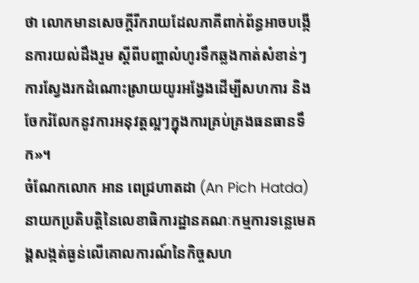ថា លោកមានសេចក្តីរីករាយដែលភាគីពាក់ព័ន្ធអាចបង្កើនការយល់ដឹងរួម ស្តីពីបញ្ហាលំហូរទឹកឆ្លងកាត់សំខាន់ៗ ការស្វែងរកដំណោះស្រាយយូរអង្វែងដើម្បីសហការ និងចែករំលែកនូវការអនុវត្តល្អៗក្នុងការគ្រប់គ្រងធនធានទឹក»។
ចំណែកលោក អាន ពេជ្រហាតដា (An Pich Hatda) នាយកប្រតិបត្តិនៃលេខាធិការដ្ឋានគណៈកម្មការទន្លេមេគង្គសង្កត់ធ្ងន់លើគោលការណ៍នៃកិច្ចសហ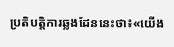ប្រតិបត្តិការឆ្លងដែននេះថា៖«យើង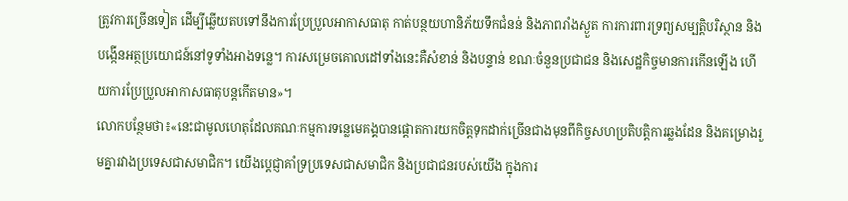ត្រូវការច្រើនទៀត ដើម្បីឆ្លើយតបទៅនឹងការប្រែប្រួលអាកាសធាតុ កាត់បន្ថយហានិភ័យទឹកជំនន់ និងភាពរាំងស្ងួត ការការពារទ្រព្យសម្បត្តិបរិស្ថាន និងបង្កើនអត្ថប្រយោជន៍នៅទូទាំងអាងទន្លេ។ ការសម្រេចគោលដៅទាំងនេះគឺសំខាន់ និងបន្ទាន់ ខណៈចំនួនប្រជាជន និងសេដ្ឋកិច្ចមានការកើនឡើង ហើយការប្រែប្រួលអាកាសធាតុបន្តកើតមាន»។
លោកបន្ថែមថា៖«នេះជាមូលហេតុដែលគណៈកម្មការទន្លេមេគង្គបានផ្តោតការយកចិត្តទុកដាក់ច្រើនជាងមុនពីកិច្ចសហប្រតិបត្តិការឆ្លងដែន និងគម្រោងរួមគ្នារវាងប្រទេសជាសមាជិក។ យើងប្តេជ្ញាគាំទ្រប្រទេសជាសមាជិក និងប្រជាជនរបស់យើង ក្នុងការ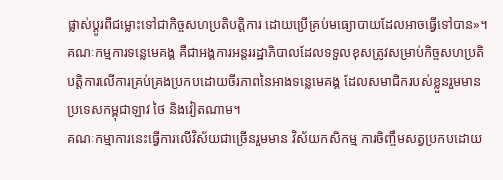ផ្លាស់ប្តូរពីជម្លោះទៅជាកិច្ចសហប្រតិបត្តិការ ដោយប្រើគ្រប់មធ្យោបាយដែលអាចធ្វើទៅបាន»។
គណៈកម្មការទន្លេមេគង្គ គឺជាអង្គការអន្តររដ្ឋាភិបាលដែលទទួលខុសត្រូវសម្រាប់កិច្ចសហប្រតិបត្តិការលើការគ្រប់គ្រងប្រកបដោយចីរភាពនៃអាងទន្លេមេគង្គ ដែលសមាជិករបស់ខ្លួនរួមមានប្រទេសកម្ពុជាឡាវ ថៃ និងវៀតណាម។
គណៈកម្មាការនេះធ្វើការលើវិស័យជាច្រើនរួមមាន វិស័យកសិកម្ម ការចិញ្ចឹមសត្វប្រកបដោយ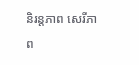និរន្តភាព សេរីភាព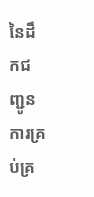នៃដឹកជញ្ជូន ការគ្រប់គ្រ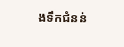ងទឹកជំនន់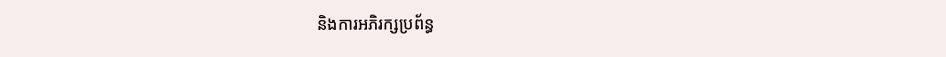និងការអភិរក្សប្រព័ន្ធ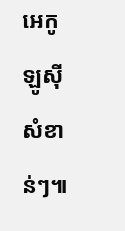អេកូឡូស៊ីសំខាន់ៗ៕